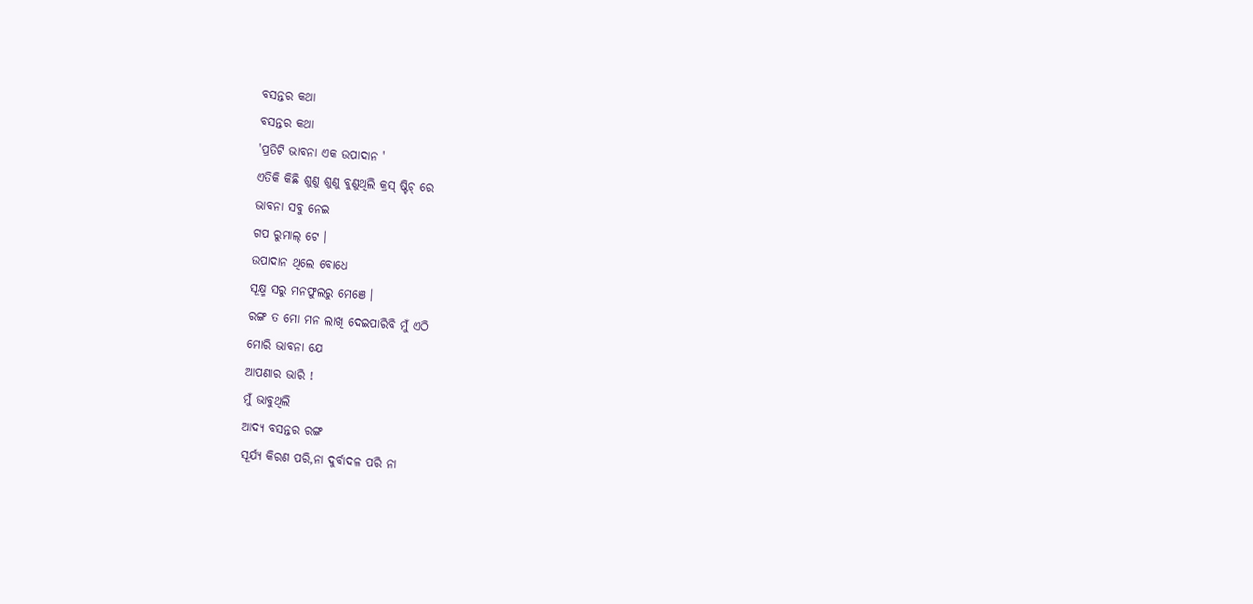ବସନ୍ତର କଥା
ବସନ୍ତର କଥା
'ପ୍ରତିଟି ଭାବନା ଏକ ଉପାଦାନ '
ଏତିକି କିଛି ଶୁଣୁ ଶୁଣୁ ବୁଣୁଥିଲି କ୍ରସ୍ ଷ୍ଟିଚ୍ ରେ
ଭାବନା ସବୁ ନେଇ
ଗପ ରୁମାଲ୍ ଟେ ।
ଉପାଦାନ ଥିଲେ ବୋଧେ
ସୂକ୍ଷ୍ମ ସରୁ ମନଫୁଲରୁ ମେଞେ ।
ରଙ୍ଗ ତ ମୋ ମନ ଲାଖି ଦେଇପାରିବି ମୁଁ ଏଠି
ମୋରି ଭାବନା ଯେ
ଆପଣାର ଭାରି !
ମୁଁ ଭାବୁଥିଲି
ଆଦ୍ଯ ବସନ୍ତର ରଙ୍ଗ
ସୂର୍ଯ୍ୟ କିରଣ ପରି,ନା ଦୁର୍ବାଦଳ ପରି ନା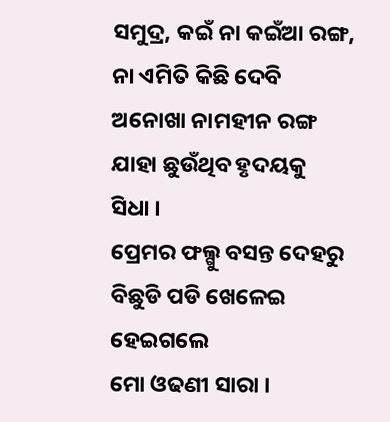ସମୁଦ୍ର, କଇଁ ନା କଇଁଆ ରଙ୍ଗ,
ନା ଏମିତି କିଛି ଦେବି
ଅନୋଖା ନାମହୀନ ରଙ୍ଗ
ଯାହା ଛୁଉଁଥିବ ହୃଦୟକୁ
ସିଧା ।
ପ୍ରେମର ଫଲ୍ଗୁ ବସନ୍ତ ଦେହରୁ
ବିଛୁଡି ପଡି ଖେଳେଇ ହେଇଗଲେ
ମୋ ଓଢଣୀ ସାରା ।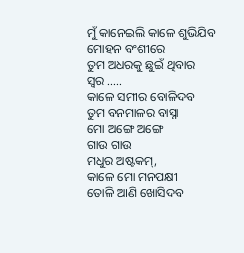ମୁଁ କାନେଇଲି କାଳେ ଶୁଭିଯିବ
ମୋହନ ବଂଶୀରେ
ତୁମ ଅଧରକୁ ଛୁଇଁ ଥିବାର
ସ୍ବର .....
କାଳେ ସମୀର ବୋଳିଦବ
ତୁମ ବନମାଳର ବାସ୍ନା
ମୋ ଅଙ୍ଗେ ଅଙ୍ଗେ
ଗାଉ ଗାଉ
ମଧୁର ଅଷ୍ଟକମ୍,
କାଳେ ମୋ ମନପକ୍ଷୀ
ତୋଳି ଆଣି ଖୋସିଦବ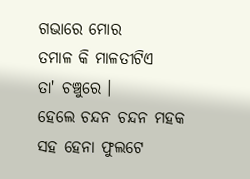ଗଭାରେ ମୋର
ତମାଳ କି ମାଳତୀଟିଏ
ତା' ଚଞ୍ଚୁରେ ।
ହେଲେ ଚନ୍ଦନ ଚନ୍ଦନ ମହକ
ସହ ହେନା ଫୁଲଟେ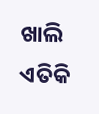ଖାଲି ଏତିକି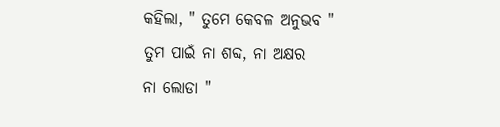କହିଲା, " ତୁମେ କେବଳ ଅନୁଭବ "
ତୁମ ପାଇଁ ନା ଶବ୍ଦ, ନା ଅକ୍ଷର
ନା ଲୋଡା "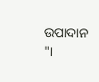ଉପାଦାନ "।